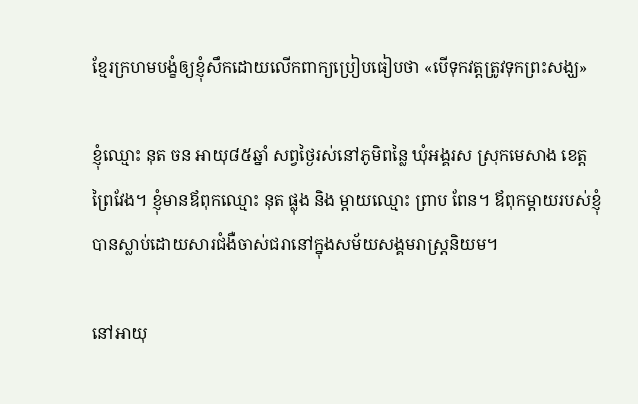ខ្មែរក្រហមបង្ខំឲ្យខ្ញុំសឹកដោយលើកពាក្យប្រៀបធៀបថា «បើទុកវត្តត្រូវទុកព្រះសង្ឃ»

ខ្ញុំឈ្មោះ នុត ចន អាយុ៨៥ឆ្នាំ សព្វថ្ងៃរស់នៅភូមិពន្លៃ ឃុំអង្គរស ស្រុកមេសាង ខេត្តព្រៃវែង។ ខ្ញុំមានឪពុកឈ្មោះ នុត ផ្លុង និង ម្តាយឈ្មោះ ព្រាប ពែន។ ឪពុកម្តាយរបស់ខ្ញុំបានស្លាប់ដោយសារជំងឺចាស់ជរានៅក្នុងសម័យសង្គមរាស្ត្រនិយម។

នៅអាយុ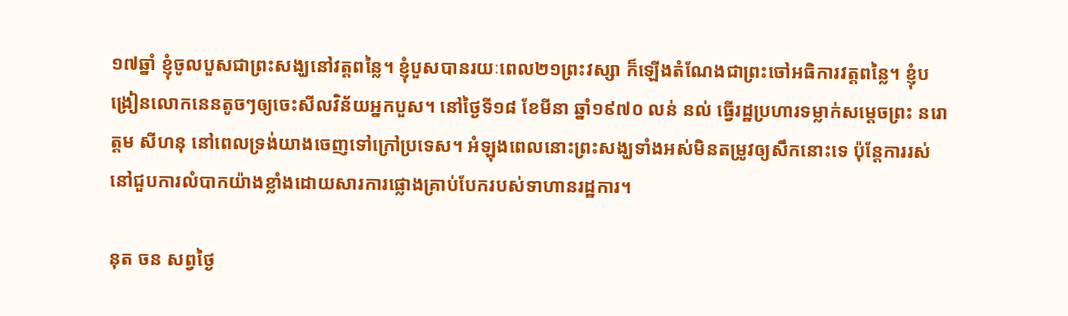១៧ឆ្នាំ ខ្ញុំចូលបួសជាព្រះសង្ឃនៅវត្តពន្លៃ។ ខ្ញុំបួសបានរយៈពេល២១ព្រះវស្សា ក៏ឡើងតំណែងជាព្រះចៅអធិការវត្តពន្លៃ។ ខ្ញុំបង្រៀនលោកនេនតូចៗឲ្យចេះសីលវិន័យអ្នកបួស។ នៅថ្ងៃទី១៨ ខែមីនា ឆ្នាំ១៩៧០ លន់ នល់ ធ្វើរដ្ឋប្រហារទម្លាក់សម្តេចព្រះ នរោត្តម សីហនុ នៅពេលទ្រង់យាងចេញទៅក្រៅប្រទេស។ អំឡុងពេលនោះព្រះសង្ឃទាំងអស់មិនតម្រូវឲ្យសឹកនោះទេ ប៉ុន្តែការរស់នៅជួបការលំបាកយ៉ាងខ្លាំងដោយសារការផ្លោងគ្រាប់បែករបស់ទាហានរដ្ឋការ។

នុត ចន សព្វថ្ងៃ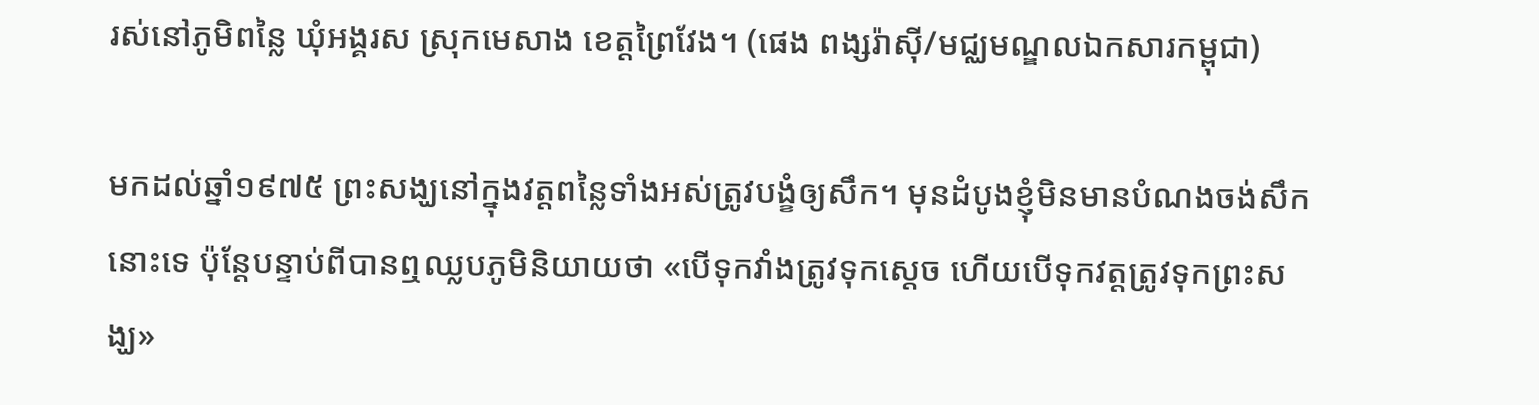រស់នៅភូមិពន្លៃ ឃុំអង្គរស ស្រុកមេសាង ខេត្តព្រៃវែង។ (ផេង ពង្សរ៉ាស៊ី/មជ្ឈមណ្ឌលឯកសារកម្ពុជា)

មកដល់ឆ្នាំ១៩៧៥ ព្រះសង្ឃនៅក្នុងវត្តពន្លៃទាំងអស់ត្រូវបង្ខំឲ្យសឹក។ មុនដំបូងខ្ញុំមិនមានបំណងចង់សឹកនោះទេ ប៉ុន្តែបន្ទាប់ពីបានឮឈ្លបភូមិនិយាយថា «បើទុកវាំងត្រូវទុកស្តេច ហើយបើទុកវត្តត្រូវទុកព្រះសង្ឃ»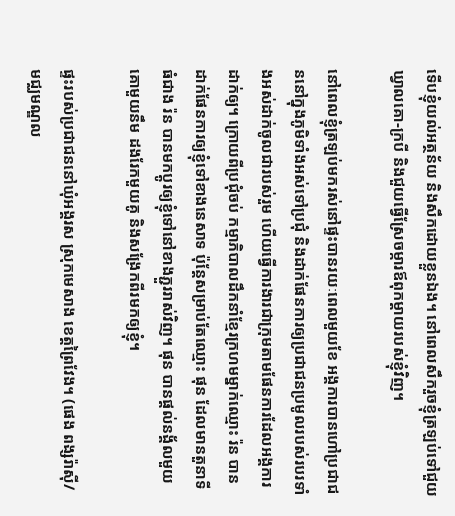ទើបខ្ញុំយល់អត្ថន័យ និងសឹកដោយខ្លួនឯង។ នៅពេលសឹករួចខ្ញុំត្រឡប់ទៅជួយឃ្វាលគោ-ក្របី និងជួយធ្វើស្រែចម្ការឪពុកម្តាយរបស់ខ្ញុំវិញ។

នៅពេលខ្ញុំត្រឡប់មករស់នៅផ្ទះបានរយៈពេលមួយខែ អង្គការបានហៅប្រជាជននៅក្នុងភូមិទាំងអស់ទៅប្រជុំ និងដាក់ផែនការឲ្យប្រជាជនប្រមូលរបស់របរទាំងអស់ដាក់ចូលជារបស់រួម ហើយធ្វើការងារជាក្រុមតាមផែនការដែលអង្គការដាក់ឲ្យ។ ក្រោយពីប្រជុំចប់ កម្មាភិបាលដឹកនាំខ្មែរក្រហមម្នាក់ឈ្មោះ រ៉ន បានដាក់ផែនការឲ្យខ្ញុំទៅខាងនេសាទ ប៉ុន្តែសម្រាប់តែឈ្មោះ ផុន ដែលមានតួនាទីធំជាង រ៉ន បានមកប្ដូរឲ្យខ្ញុំទៅនៅខាងភ្ជួររាស់វិញ។ ផុន បានផ្តល់នង្គ័លមួយ គោមួយនឹម ដងរែកមួយគូ និងសង្រែកពីរមកឲ្យខ្ញុំ។

ផ្ទះរបស់ប្រជាជននៅឃុំអង្គរស ស្រុកមេសាង ខេត្តព្រៃវែង។ (ផេង ពង្សរ៉ាស៊ី/មជ្ឈមណ្ឌល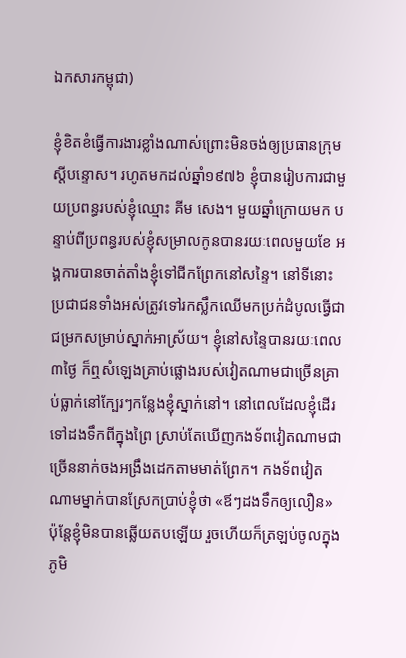ឯកសារកម្ពុជា)

ខ្ញុំខិតខំធ្វើការងារខ្លាំងណាស់ព្រោះមិនចង់ឲ្យប្រធានក្រុមស្តីបន្ទោស។ រហូតមកដល់ឆ្នាំ១៩៧៦ ខ្ញុំបានរៀបការជាមួយប្រពន្ធរបស់ខ្ញុំឈ្មោះ គីម សេង។ មួយឆ្នាំក្រោយមក បន្ទាប់ពីប្រពន្ធរបស់ខ្ញុំសម្រាលកូនបានរយៈពេលមួយខែ អង្គការបានចាត់តាំងខ្ញុំទៅជីកព្រែកនៅសន្ទៃ។ នៅទីនោះ ប្រជាជនទាំងអស់ត្រូវទៅរកស្លឹកឈើមកប្រក់ដំបូលធ្វើជាជម្រកសម្រាប់ស្នាក់អាស្រ័យ។ ខ្ញុំនៅសន្ទៃបានរយៈពេល៣ថ្ងៃ ក៏ឮសំឡេងគ្រាប់ផ្លោងរបស់វៀតណាមជាច្រើនគ្រាប់ធ្លាក់នៅក្បែរៗកន្លែងខ្ញុំស្នាក់នៅ។ នៅពេលដែលខ្ញុំដើរទៅដងទឹកពីក្នុងព្រៃ ស្រាប់តែឃើញកងទ័ពវៀតណាមជាច្រើននាក់ចងអង្រឹងដេកតាមមាត់ព្រែក។ កងទ័ពវៀតណាមម្នាក់បានស្រែកប្រាប់ខ្ញុំថា «ឪៗដងទឹកឲ្យលឿន» ប៉ុន្តែខ្ញុំមិនបានឆ្លើយតបឡើយ រួចហើយក៏ត្រឡប់ចូលក្នុងភូមិ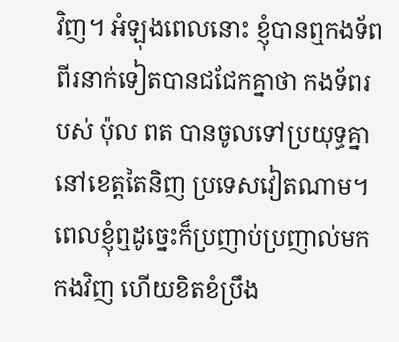វិញ។ អំឡុងពេលនោះ ខ្ញុំបានឮកងទ័ពពីរនាក់ទៀតបានជជែកគ្នាថា កងទ័ពរបស់ ប៉ុល ពត បានចូលទៅប្រយុទ្ធគ្នានៅខេត្តតៃនិញ ប្រទេសវៀតណាម។ ពេលខ្ញុំឮដូច្នេះក៏ប្រញាប់ប្រញាល់មកកងវិញ ហើយខិតខំប្រឹង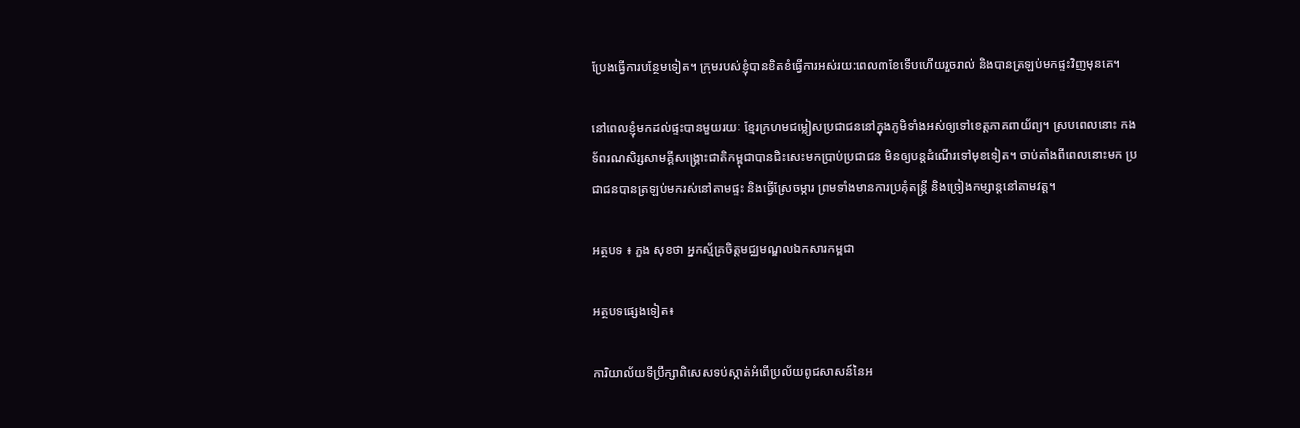ប្រែងធ្វើការបន្ថែមទៀត។ ក្រុមរបស់ខ្ញុំបានខិតខំធ្វើការអស់រយ:ពេល៣ខែទើបហើយរួចរាល់ និងបានត្រឡប់មកផ្ទះវិញមុនគេ។

នៅពេលខ្ញុំមកដល់ផ្ទះបានមួយរយៈ ខ្មែរក្រហមជម្លៀសប្រជាជននៅក្នុងភូមិទាំងអស់ឲ្យទៅខេត្តភាគពាយ័ព្យ។ ស្របពេលនោះ កងទ័ពរណសិរ្សសាមគ្គីសង្រ្គោះជាតិកម្ពុជាបានជិះសេះមកប្រាប់ប្រជាជន មិនឲ្យបន្តដំណើរទៅមុខទៀត។ ចាប់តាំងពីពេលនោះមក ប្រជាជនបានត្រឡប់មករស់នៅតាមផ្ទះ និងធ្វើស្រែចម្ការ ព្រមទាំងមានការប្រគុំតន្រ្តី និងច្រៀងកម្សាន្តនៅតាមវត្ត។

អត្ថបទ ៖ ភួង សុខថា អ្នកស្ម័គ្រចិត្តមជ្ឈមណ្ឌលឯកសារកម្ពជា

អត្ថបទផ្សេងទៀត៖

ការិយាល័យទីប្រឹក្សាពិសេសទប់ស្កាត់អំពើប្រល័យពូជសាសន៍នៃអ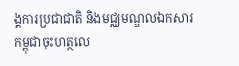ង្គការប្រជាជាតិ និងមជ្ឈមណ្ឌលឯកសារកម្ពុជាចុះហត្ថលេ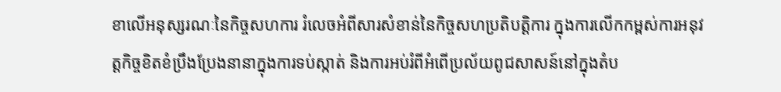ខាលើអនុស្សរណៈនៃកិច្ចសហការ រំលេចអំពីសារសំខាន់នៃកិច្ចសហប្រតិបត្តិការ ក្នុងការលើកកម្ពស់ការអនុវត្តកិច្ចខិតខំប្រឹងប្រែងនានាក្នុងការទប់ស្កាត់ និងការអប់រំពីអំពើប្រល័យពូជសាសន៍នៅក្នុងតំប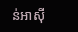ន់អាស៊ី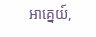អាគ្នេយ៍,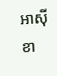អាស៊ីខា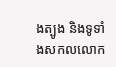ងត្បូង និងទូទាំងសកលលោក